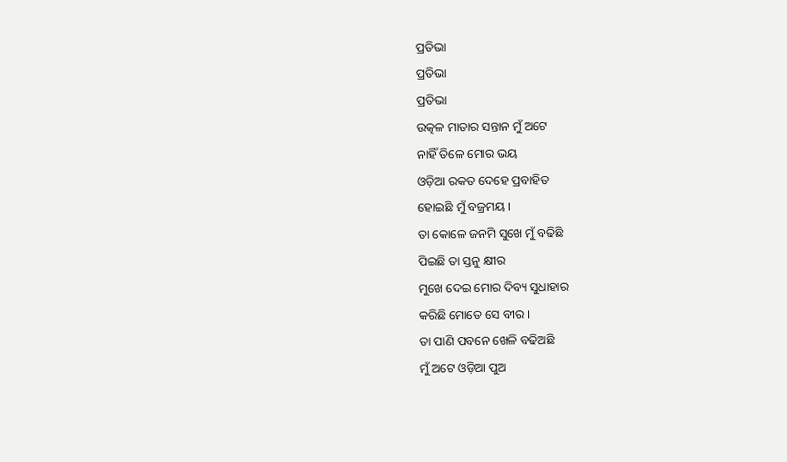ପ୍ରତିଭା
ପ୍ରତିଭା
ପ୍ରତିଭା
ଉତ୍କଳ ମାତାର ସନ୍ତାନ ମୁଁ ଅଟେ
ନାହିଁ ତିଳେ ମୋର ଭୟ
ଓଡ଼ିଆ ରକତ ଦେହେ ପ୍ରବାହିତ
ହୋଇଛି ମୁଁ ବଜ୍ରମୟ ।
ତା କୋଳେ ଜନମି ସୁଖେ ମୁଁ ବଢିଛି
ପିଇଛି ତା ସ୍ତନୁ କ୍ଷୀର
ମୁଖେ ଦେଇ ମୋର ଦିବ୍ୟ ସୁଧାହାର
କରିଛି ମୋତେ ସେ ବୀର ।
ତା ପାଣି ପବନେ ଖେଳି ବଢିଅଛି
ମୁଁ ଅଟେ ଓଡ଼ିଆ ପୁଅ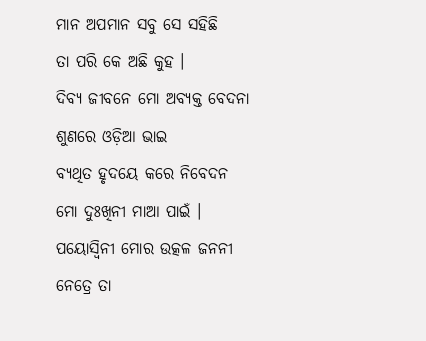ମାନ ଅପମାନ ସବୁ ସେ ସହିଛି
ତା ପରି କେ ଅଛି କୁହ ।
ଦିବ୍ୟ ଜୀବନେ ମୋ ଅବ୍ୟକ୍ତ ବେଦନା
ଶୁଣରେ ଓଡ଼ିଆ ଭାଇ
ବ୍ଯଥିତ ହୃଦୟେ କରେ ନିବେଦନ
ମୋ ଦୁଃଖିନୀ ମାଆ ପାଇଁ ।
ପୟୋସ୍ବିନୀ ମୋର ଉତ୍କଳ ଜନନୀ
ନେତ୍ରେ ତା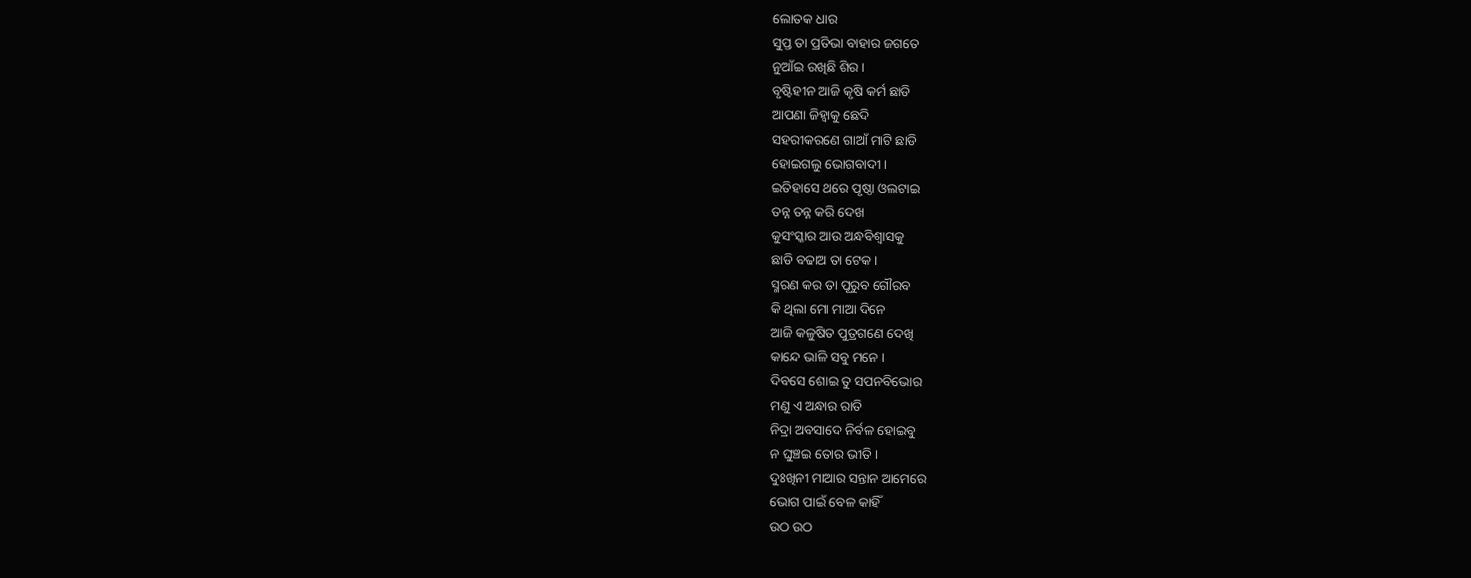ଲୋତକ ଧାର
ସୁପ୍ତ ତା ପ୍ରତିଭା ବାହାର ଜଗତେ
ନୁଆଁଇ ରଖିଛି ଶିର ।
ବୃଷ୍ଟିହୀନ ଆଜି କୃଷି କର୍ମ ଛାଡି
ଆପଣା ଜିହ୍ଵାକୁ ଛେଦି
ସହରୀକରଣେ ଗାଆଁ ମାଟି ଛାଡି
ହୋଇଗଲୁ ଭୋଗବାଦୀ ।
ଇତିହାସେ ଥରେ ପୃଷ୍ଠା ଓଲଟାଇ
ତନ୍ନ ତନ୍ନ କରି ଦେଖ
କୁସଂସ୍କାର ଆଉ ଅନ୍ଧବିଶ୍ୱାସକୁ
ଛାଡି ବଢାଅ ତା ଟେକ ।
ସ୍ମରଣ କର ତା ପୂରୁବ ଗୌରବ
କି ଥିଲା ମୋ ମାଆ ଦିନେ
ଆଜି କଳୁଷିତ ପୁତ୍ରଗଣେ ଦେଖି
କାନ୍ଦେ ଭାଳି ସବୁ ମନେ ।
ଦିବସେ ଶୋଇ ତୁ ସପନବିଭୋର
ମଣୁ ଏ ଅନ୍ଧାର ରାତି
ନିଦ୍ରା ଅବସାଦେ ନିର୍ବଳ ହୋଇବୁ
ନ ଘୁଞ୍ଚଇ ତୋର ଭୀତି ।
ଦୁଃଖିନୀ ମାଆର ସନ୍ତାନ ଆମେରେ
ଭୋଗ ପାଇଁ ବେଳ କାହିଁ
ଉଠ ଉଠ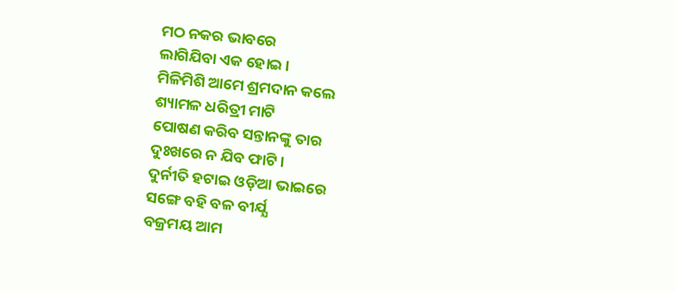ମଠ ନକର ଭାବରେ
ଲାଗିଯିବା ଏକ ହୋଇ ।
ମିଳିମିଶି ଆମେ ଶ୍ରମଦାନ କଲେ
ଶ୍ୟାମଳ ଧରିତ୍ରୀ ମାଟି
ପୋଷଣ କରିବ ସନ୍ତାନଙ୍କୁ ତାର
ଦୁଃଖରେ ନ ଯିବ ଫାଟି ।
ଦୁର୍ନୀତି ହଟାଇ ଓଡ଼ିଆ ଭାଇରେ
ସଙ୍ଗେ ବହି ବଳ ବୀର୍ଯ୍ଯ
ବଜ୍ରମୟ ଆମ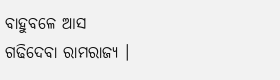ବାହୁବଳେ ଆସ
ଗଢିଦେବା ରାମରାଜ୍ୟ ।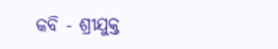କବି - ଶ୍ରୀଯୁକ୍ତ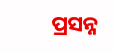ପ୍ରସନ୍ନ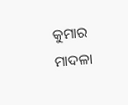କୁମାର ମାଦଳା